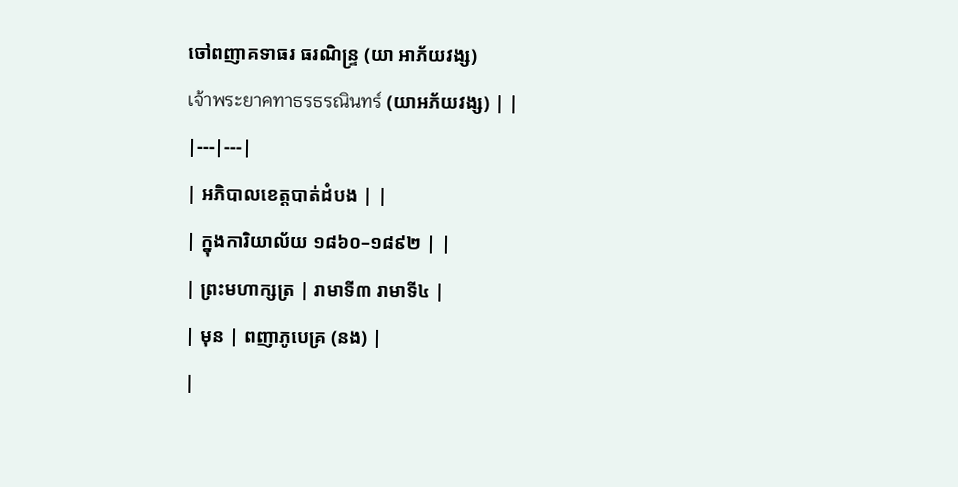ចៅពញាគទាធរ ធរណិន្ទ្រ (យា អាភ័យវង្ស)
เจ้าพระยาคทาธรธรณินทร์ (យាអភ័យវង្ស) | |
|---|---|
| អភិបាលខេត្តបាត់ដំបង | |
| ក្នុងការិយាល័យ ១៨៦០–១៨៩២ | |
| ព្រះមហាក្សត្រ | រាមាទី៣ រាមាទី៤ |
| មុន | ពញាភូបេគ្រ (នង) |
|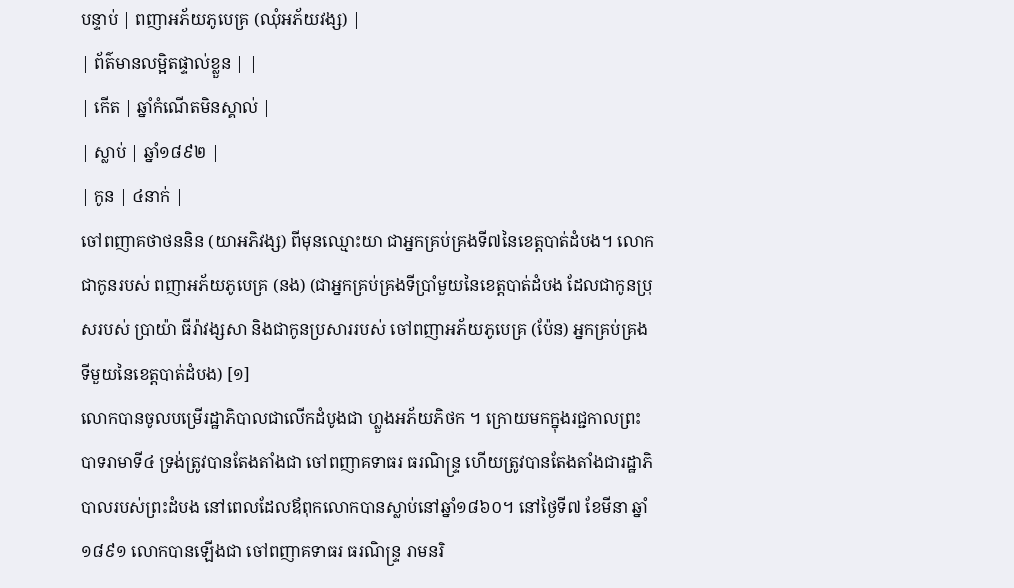បន្ទាប់ | ពញាអភ័យភូបេគ្រ (ឈុំអភ័យវង្ស) |
| ព័ត៌មានលម្អិតផ្ទាល់ខ្លួន | |
| កើត | ឆ្នាំកំណើតមិនស្គាល់ |
| ស្លាប់ | ឆ្នាំ១៨៩២ |
| កូន | ៤នាក់ |
ចៅពញាគថាថននិន (យាអភិវង្ស) ពីមុនឈ្មោះយា ជាអ្នកគ្រប់គ្រងទី៧នៃខេត្តបាត់ដំបង។ លោកជាកូនរបស់ ពញាអភ័យភូបេគ្រ (នង) (ជាអ្នកគ្រប់គ្រងទីប្រាំមួយនៃខេត្តបាត់ដំបង ដែលជាកូនប្រុសរបស់ ប្រាយ៉ា ធីរ៉ាវង្សសា និងជាកូនប្រសាររបស់ ចៅពញាអភ័យភូបេគ្រ (ប៉ែន) អ្នកគ្រប់គ្រងទីមួយនៃខេត្តបាត់ដំបង) [១]
លោកបានចូលបម្រើរដ្ឋាភិបាលជាលើកដំបូងជា ហ្លួងអភ័យភិថក ។ ក្រោយមកក្នុងរជ្ជកាលព្រះបាទរាមាទី៤ ទ្រង់ត្រូវបានតែងតាំងជា ចៅពញាគទាធរ ធរណិន្ទ្រ ហើយត្រូវបានតែងតាំងជារដ្ឋាភិបាលរបស់ព្រះដំបង នៅពេលដែលឪពុកលោកបានស្លាប់នៅឆ្នាំ១៨៦០។ នៅថ្ងៃទី៧ ខែមីនា ឆ្នាំ១៨៩១ លោកបានឡើងជា ចៅពញាគទាធរ ធរណិន្ទ្រ រាមនរិ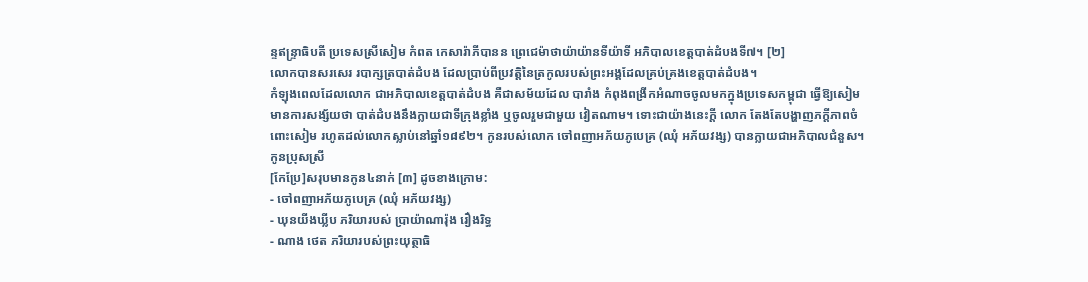ន្ទឥន្ទ្រាធិបតី ប្រទេសស្រីសៀម កំពត កេសារ៉ាភីបានន ព្រេជេម៉ាថាយ៉ាយ៉ានទីយ៉ាទី អភិបាលខេត្តបាត់ដំបងទី៧។ [២]
លោកបានសរសេរ របាក្សត្របាត់ដំបង ដែលប្រាប់ពីប្រវត្តិនៃត្រកូលរបស់ព្រះអង្គដែលគ្រប់គ្រងខេត្តបាត់ដំបង។
កំឡុងពេលដែលលោក ជាអភិបាលខេត្តបាត់ដំបង គឺជាសម័យដែល បារាំង កំពុងពង្រីកអំណាចចូលមកក្នុងប្រទេសកម្ពុជា ធ្វើឱ្យសៀមមានការសង្ស័យថា បាត់ដំបងនឹងក្លាយជាទីក្រុងខ្លាំង ឬចូលរួមជាមួយ វៀតណាម។ ទោះជាយ៉ាងនេះក្តី លោក តែងតែបង្ហាញភក្តីភាពចំពោះសៀម រហូតដល់លោកស្លាប់នៅឆ្នាំ១៨៩២។ កូនរបស់លោក ចៅពញាអភ័យភូបេគ្រ (ឈុំ អភ័យវង្ស) បានក្លាយជាអភិបាលជំនួស។
កូនប្រុសស្រី
[កែប្រែ]សរុបមានកូន៤នាក់ [៣] ដូចខាងក្រោម:
- ចៅពញាអភ័យភូបេគ្រ (ឈុំ អភ័យវង្ស)
- ឃុនយីងឃ្លីប ភរិយារបស់ ប្រាយ៉ាណារ៉ុង រឿងរិទ្ធ
- ណាង ថេត ភរិយារបស់ព្រះយុត្ថាធិ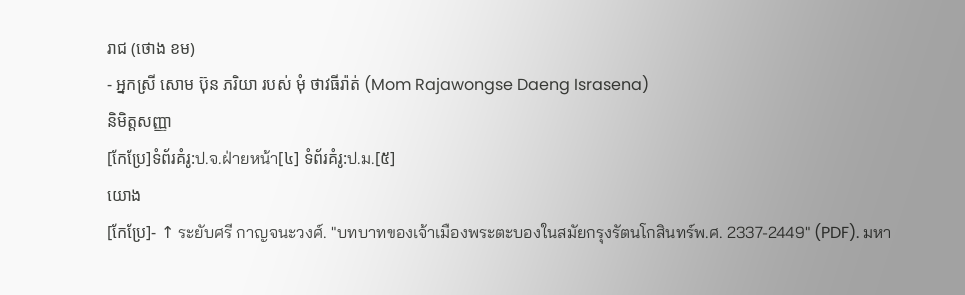រាជ (ថោង ខម)
- អ្នកស្រី សោម ប៊ុន ភរិយា របស់ មុំ ថាវធីរ៉ាត់ (Mom Rajawongse Daeng Israsena)
និមិត្តសញ្ញា
[កែប្រែ]ទំព័រគំរូ:ป.จ.ฝ่ายหน้า[៤] ទំព័រគំរូ:ป.ม.[៥]
យោង
[កែប្រែ]- ↑ ระยับศรี กาญจนะวงศ์. "บทบาทของเจ้าเมืองพระตะบองในสมัยกรุงรัตนโกสินทร์พ.ศ. 2337-2449" (PDF). มหา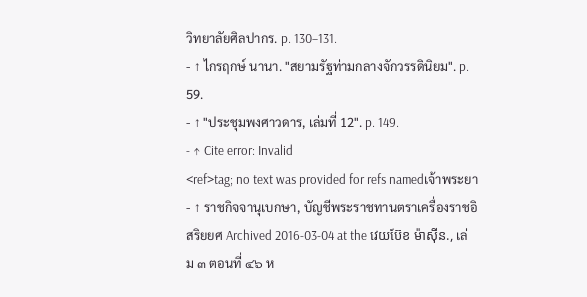วิทยาลัยศิลปากร. p. 130–131.
- ↑ ไกรฤกษ์ นานา. "สยามรัฐท่ามกลางจักวรรดินิยม". p. 59.
- ↑ "ประชุมพงศาวดาร, เล่มที่ 12". p. 149.
- ↑ Cite error: Invalid
<ref>tag; no text was provided for refs namedเจ้าพระยา - ↑ ราชกิจจานุเบกษา, บัญชีพระราชทานตราเครื่องราชอิสริยยศ Archived 2016-03-04 at the វេយប៊ែខ ម៉ាស៊ីន., เล่ม ๓ ตอนที่ ๔๖ ห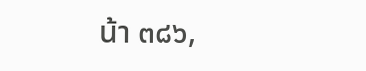น้า ๓๘๖,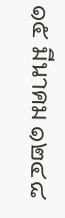๑๕ มีนาคม ๑๒๔๘